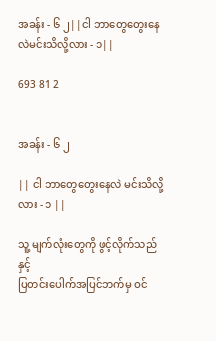အခန်း - ၆ ၂||ငါ ဘာတွေတွေးနေလဲမင်းသိလို့လား - ၁||

693 81 2


အခန်း - ၆ ၂

|| ငါ ဘာတွေတွေးနေလဲ မင်းသိလို့လား - ၁ ||

သူ့ မျက်လုံးတွေကို ဖွင့်လိုက်သည်နှင့်
ပြတင်းပေါက်အပြင်ဘက်မှ ဝင်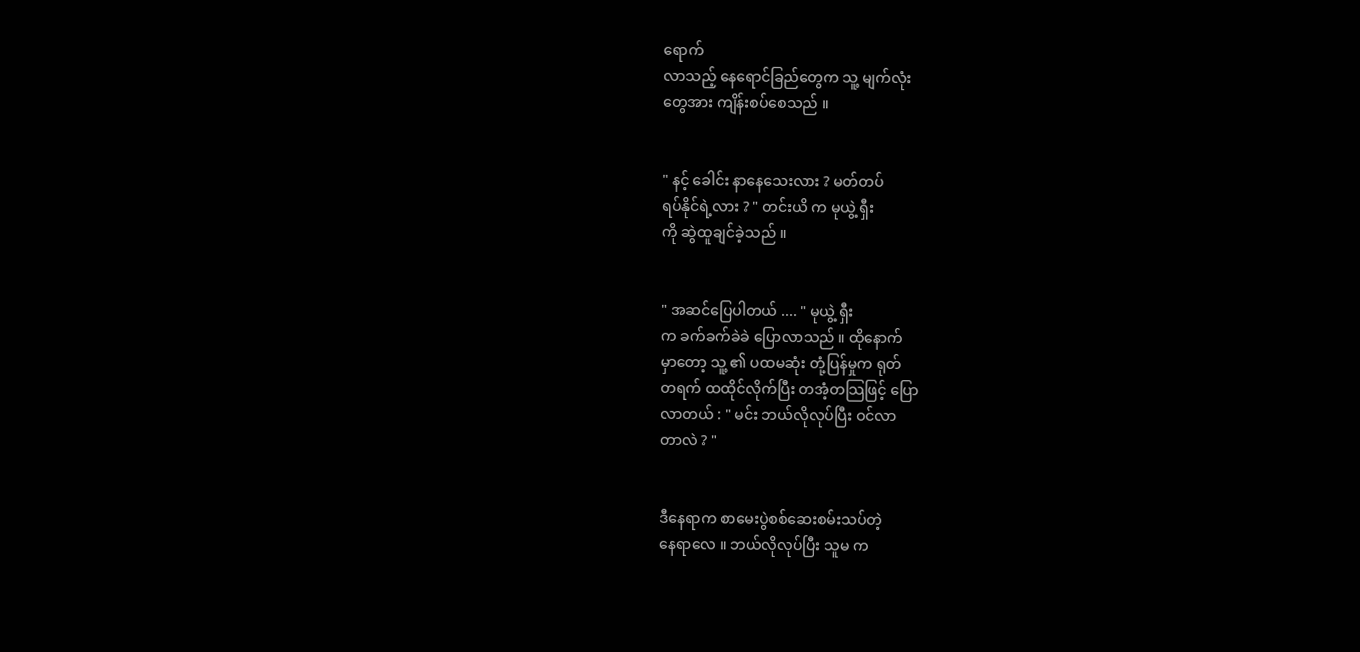ရောက်
လာသည့် နေရောင်ခြည်တွေက သူ့ မျက်လုံး
တွေအား ကျိန်းစပ်စေသည် ။


" နင့် ခေါင်း နာနေသေးလား ? မတ်တပ်
ရပ်နိုင်ရဲ့လား ? " တင်းယိ က မုယွဲ့ ရှီး
ကို ဆွဲထူချင်ခဲ့သည် ။


" အဆင်ပြေပါတယ် .... " မုယွဲ့ ရှီး
က ခက်ခက်ခဲခဲ ပြောလာသည် ။ ထိုနောက်
မှာတော့ သူ့ ၏ ပထမဆုံး တုံ့ပြန်မှုက ရုတ်
တရက် ထထိုင်လိုက်ပြီး တအံ့တသြဖြင့် ပြော
လာတယ် : " မင်း ဘယ်လိုလုပ်ပြီး ဝင်လာ
တာလဲ ? "


ဒီနေရာက စာမေးပွဲစစ်ဆေးစမ်းသပ်တဲ့
နေရာလေ ။ ဘယ်လိုလုပ်ပြီး သူမ က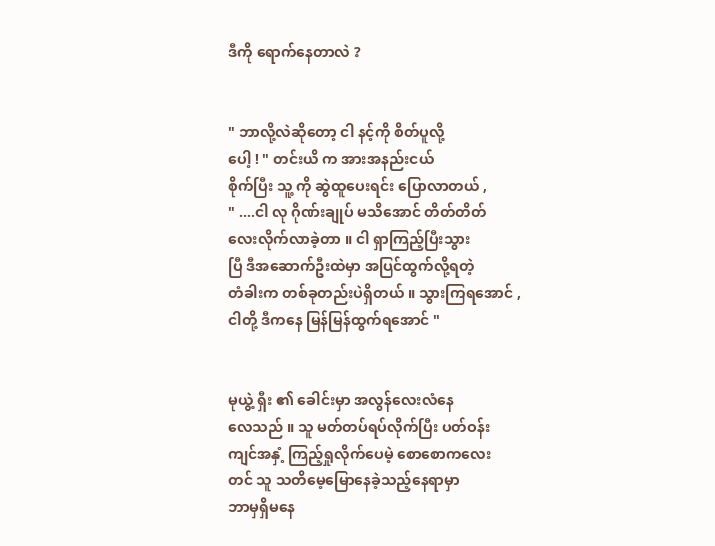ဒီကို ရောက်နေတာလဲ ?


" ဘာလို့လဲဆိုတော့ ငါ နင့်ကို စိတ်ပူလို့
ပေါ့ ! " တင်းယိ က အားအနည်းငယ်
စိုက်ပြီး သူ့ ကို ဆွဲထူပေးရင်း ပြောလာတယ် ,
" ....ငါ လု ဂိုဏ်းချုပ် မသိအောင် တိတ်တိတ်
လေးလိုက်လာခဲ့တာ ။ ငါ ရှာကြည့်ပြီးသွား
ပြီ ဒီအဆောက်ဦးထဲမှာ အပြင်ထွက်လို့ရတဲ့
တံခါးက တစ်ခုတည်းပဲရှိတယ် ။ သွားကြရအောင် ,
ငါတို့ ဒီကနေ မြန်မြန်ထွက်ရအောင် "


မုယွဲ့ ရှီး ၏ ခေါင်းမှာ အလွန်လေးလံနေ
လေသည် ။ သူ မတ်တပ်ရပ်လိုက်ပြီး ပတ်ဝန်း
ကျင်အနှံ့ ကြည့်ရှုလိုက်ပေမဲ့ စောစောကလေး
တင် သူ သတိမေ့မြောနေခဲ့သည့်နေရာမှာ
ဘာမှရှိမနေ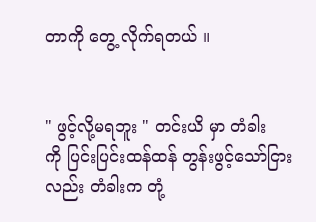တာကို တွေ့ လိုက်ရတယ် ။


" ဖွင့်လို့မရဘူး " တင်းယိ မှာ တံခါး
ကို ပြင်းပြင်းထန်ထန် တွန်းဖွင့်သော်ငြား
လည်း တံခါးက တုံ့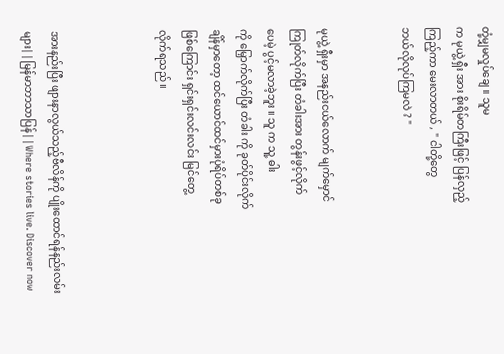တုံ့မျှမလှုပ်ချေ ။ သူမ
က မုယွဲ့ ရှီး အား စိုးရိမ်တကြီးဖြင့် ပြန်လှည့်
ကြည့်ကာ မေးလာတယ် , " ငါတို့တွေ
ဘယ်လိုလုပ်ကြမလဲ ? "


မုယွဲ့ ရှီးမှာ အနည်းငယ်လောက် မျက်မှောင်
ကြုတ်လိုက်ပြီး တံခါးအား တွန်းဖွင့်လိုက်
ပေမဲ့ ပွင့်မလာခဲ့ဘူး ။ သူ က သူ့ ဓါး
ကို မြှောက်လိုက်ပြီး တံခါး ကို ခုတ်ပိုင်းလိုက်
ချိန်မှာတော့ ထင်ယောင်ထင်မှားပုံရိပ်တစ်ခု
ဖြစ်ကြောင်း ရှင်းရှင်းလင်းလင်း မြင်တွေ့
လိုက်ရသည် ။



အားနည်းပြီး ဖျားနာလွယ်သည့်ဗီလိန်ကို ပျိုးထောင်ရန်နည်းလမ်းများ||မြန်မာဘာသာပြန်||Where stories live. Discover now